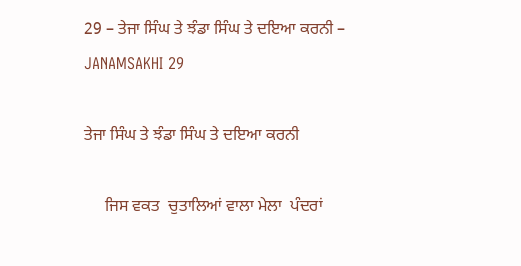29 – ਤੇਜਾ ਸਿੰਘ ਤੇ ਝੰਡਾ ਸਿੰਘ ਤੇ ਦਇਆ ਕਰਨੀ – JANAMSAKHI 29

ਤੇਜਾ ਸਿੰਘ ਤੇ ਝੰਡਾ ਸਿੰਘ ਤੇ ਦਇਆ ਕਰਨੀ

     ਜਿਸ ਵਕਤ  ਚੁਤਾਲਿਆਂ ਵਾਲਾ ਮੇਲਾ  ਪੰਦਰਾਂ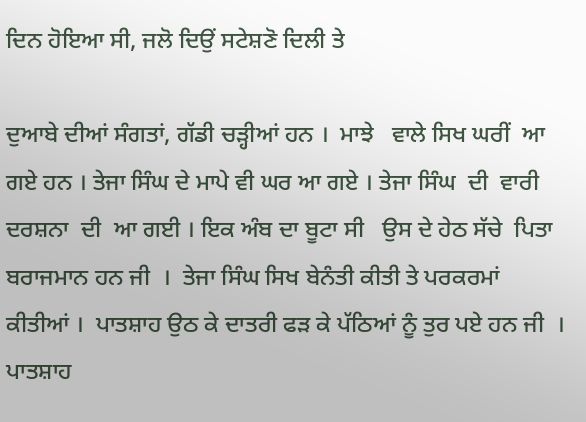ਦਿਨ ਹੋਇਆ ਸੀ, ਜਲੋ ਦਿਉਂ ਸਟੇਸ਼ਣੋ ਦਿਲੀ ਤੇ

ਦੁਆਬੇ ਦੀਆਂ ਸੰਗਤਾਂ, ਗੱਡੀ ਚੜ੍ਹੀਆਂ ਹਨ ।  ਮਾਝੇ   ਵਾਲੇ ਸਿਖ ਘਰੀਂ  ਆ ਗਏ ਹਨ । ਤੇਜਾ ਸਿੰਘ ਦੇ ਮਾਪੇ ਵੀ ਘਰ ਆ ਗਏ । ਤੇਜਾ ਸਿੰਘ  ਦੀ  ਵਾਰੀ ਦਰਸ਼ਨਾ  ਦੀ  ਆ ਗਈ । ਇਕ ਅੰਬ ਦਾ ਬੂਟਾ ਸੀ   ਉਸ ਦੇ ਹੇਠ ਸੱਚੇ  ਪਿਤਾ ਬਰਾਜਮਾਨ ਹਨ ਜੀ  ।  ਤੇਜਾ ਸਿੰਘ ਸਿਖ ਬੇਨੰਤੀ ਕੀਤੀ ਤੇ ਪਰਕਰਮਾਂ ਕੀਤੀਆਂ ।  ਪਾਤਸ਼ਾਹ ਉਠ ਕੇ ਦਾਤਰੀ ਫੜ ਕੇ ਪੱਠਿਆਂ ਨੂੰ ਤੁਰ ਪਏ ਹਨ ਜੀ  ।  ਪਾਤਸ਼ਾਹ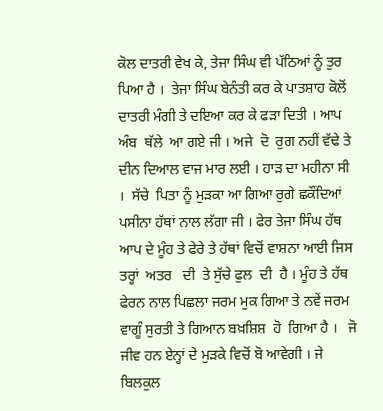ਕੋਲ ਦਾਤਰੀ ਵੇਖ ਕੇ, ਤੇਜਾ ਸਿੰਘ ਵੀ ਪੱਠਿਆਂ ਨੂੰ ਤੁਰ ਪਿਆ ਹੈ ।  ਤੇਜਾ ਸਿੰਘ ਬੇਨੰਤੀ ਕਰ ਕੇ ਪਾਤਸ਼ਾਹ ਕੋਲੋਂ ਦਾਤਰੀ ਮੰਗੀ ਤੇ ਦਇਆ ਕਰ ਕੇ ਫੜਾ ਦਿਤੀ । ਆਪ ਅੰਬ  ਥੱਲੇ  ਆ ਗਏ ਜੀ । ਅਜੇ  ਦੋ  ਰੁਗ ਨਹੀਂ ਵੱਢੇ ਤੇ ਦੀਨ ਦਿਆਲ ਵਾਜ ਮਾਰ ਲਈ । ਹਾੜ ਦਾ ਮਹੀਨਾ ਸੀ ।  ਸੱਚੇ  ਪਿਤਾ ਨੂੰ ਮੁੜਕਾ ਆ ਗਿਆ ਰੁਗੇ ਛਕੌਂਦਿਆਂ ਪਸੀਨਾ ਹੱਥਾਂ ਨਾਲ ਲੱਗਾ ਜੀ । ਫੇਰ ਤੇਜਾ ਸਿੰਘ ਹੱਥ ਆਪ ਦੇ ਮੂੰਹ ਤੇ ਫੇਰੇ ਤੇ ਹੱਥਾਂ ਵਿਚੋਂ ਵਾਸ਼ਨਾ ਆਈ ਜਿਸ ਤਰ੍ਹਾਂ  ਅਤਰ   ਦੀ  ਤੇ ਸੁੱਚੇ ਫੁਲ  ਦੀ  ਹੈ । ਮੂੰਹ ਤੇ ਹੱਥ ਫੇਰਨ ਨਾਲ ਪਿਛਲਾ ਜਰਮ ਮੁਕ ਗਿਆ ਤੇ ਨਵੇਂ ਜਰਮ ਵਾਗੂੰ ਸੁਰਤੀ ਤੇ ਗਿਆਨ ਬਖ਼ਸ਼ਿਸ਼  ਹੋ  ਗਿਆ ਹੈ ।   ਜੋ  ਜੀਵ ਹਨ ਏਨ੍ਹਾਂ ਦੇ ਮੁੜਕੇ ਵਿਚੋਂ ਬੋ ਆਵੇਗੀ । ਜੇ ਬਿਲਕੁਲ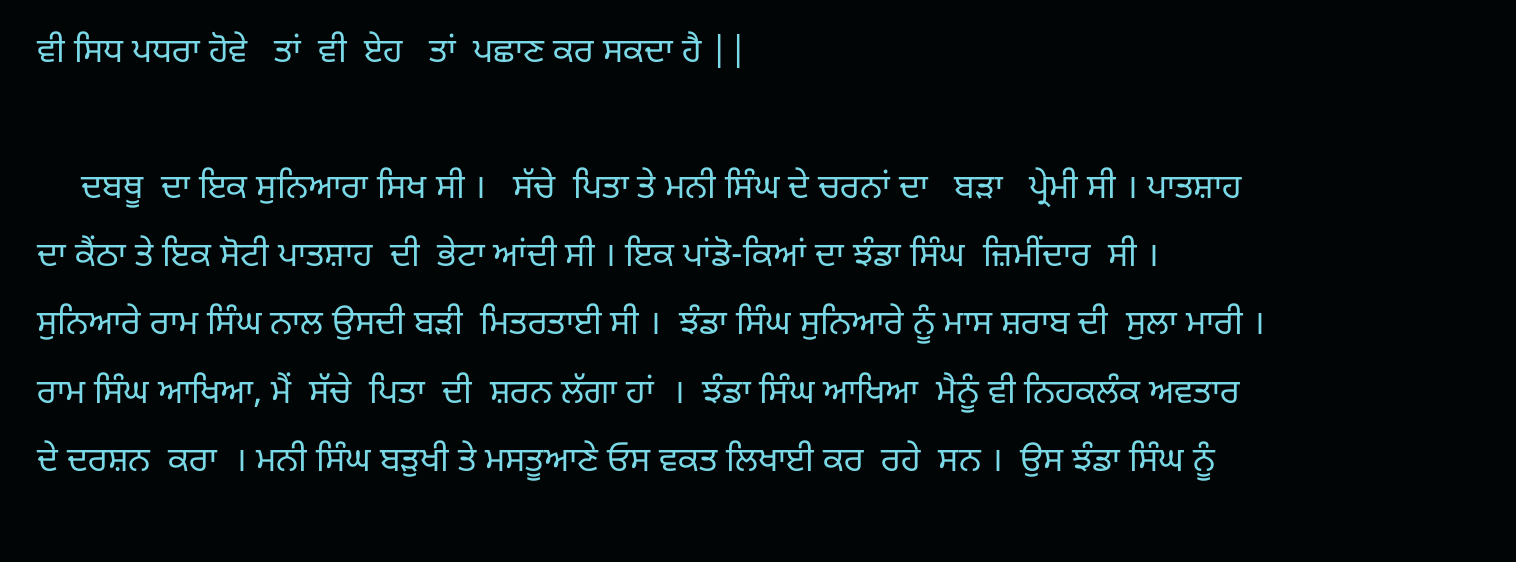ਵੀ ਸਿਧ ਪਧਰਾ ਹੋਵੇ   ਤਾਂ  ਵੀ  ਏਹ   ਤਾਂ  ਪਛਾਣ ਕਰ ਸਕਦਾ ਹੈ ||

     ਦਬਥੂ  ਦਾ ਇਕ ਸੁਨਿਆਰਾ ਸਿਖ ਸੀ ।   ਸੱਚੇ  ਪਿਤਾ ਤੇ ਮਨੀ ਸਿੰਘ ਦੇ ਚਰਨਾਂ ਦਾ   ਬੜਾ   ਪ੍ਰੇਮੀ ਸੀ । ਪਾਤਸ਼ਾਹ ਦਾ ਕੈਂਠਾ ਤੇ ਇਕ ਸੋਟੀ ਪਾਤਸ਼ਾਹ  ਦੀ  ਭੇਟਾ ਆਂਦੀ ਸੀ । ਇਕ ਪਾਂਡੋ-ਕਿਆਂ ਦਾ ਝੰਡਾ ਸਿੰਘ  ਜ਼ਿਮੀਂਦਾਰ  ਸੀ । ਸੁਨਿਆਰੇ ਰਾਮ ਸਿੰਘ ਨਾਲ ਉਸਦੀ ਬੜੀ  ਮਿਤਰਤਾਈ ਸੀ ।  ਝੰਡਾ ਸਿੰਘ ਸੁਨਿਆਰੇ ਨੂੰ ਮਾਸ ਸ਼ਰਾਬ ਦੀ  ਸੁਲਾ ਮਾਰੀ । ਰਾਮ ਸਿੰਘ ਆਖਿਆ, ਮੈਂ  ਸੱਚੇ  ਪਿਤਾ  ਦੀ  ਸ਼ਰਨ ਲੱਗਾ ਹਾਂ  ।  ਝੰਡਾ ਸਿੰਘ ਆਖਿਆ  ਮੈਨੂੰ ਵੀ ਨਿਹਕਲੰਕ ਅਵਤਾਰ ਦੇ ਦਰਸ਼ਨ  ਕਰਾ  । ਮਨੀ ਸਿੰਘ ਬੜੁਖੀ ਤੇ ਮਸਤੂਆਣੇ ਓਸ ਵਕਤ ਲਿਖਾਈ ਕਰ  ਰਹੇ  ਸਨ ।  ਉਸ ਝੰਡਾ ਸਿੰਘ ਨੂੰ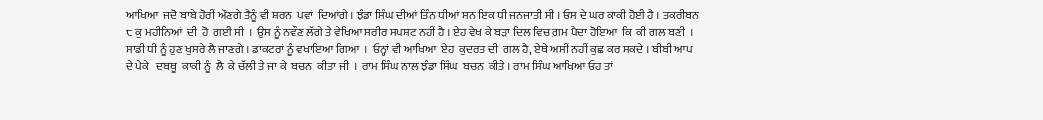ਆਖਿਆ  ਜਦੋ ਬਾਬੇ ਹੋਰੀਂ ਔਣਗੇ ਤੈਨੂੰ ਵੀ ਸ਼ਰਨ  ਪਵਾਂ  ਦਿਆਂਗੇ । ਝੰਡਾ ਸਿੰਘ ਦੀਆਂ ਤਿੰਨ ਧੀਆਂ ਸਨ ਇਕ ਧੀ ਜਨਜਾਤੀ ਸੀ । ਓਸ ਦੇ ਘਰ ਕਾਕੀ ਹੋਈ ਹੈ । ਤਕਰੀਬਨ ੮ ਕੁ ਮਹੀਨਿਆਂ  ਦੀ  ਹੋ  ਗਈ ਸੀ  ।  ਉਸ ਨੂੰ ਨਵੌਣ ਲੱਗੇ ਤੇ ਵੇਖਿਆ ਸਰੀਰ ਸਪਸ਼ਟ ਨਹੀਂ ਹੈ । ਏਹ ਵੇਖ ਕੇ ਬੜਾ ਦਿਲ ਵਿਚ ਗ਼ਮ ਪੈਦਾ ਹੋਇਆ  ਕਿ  ਕੀ ਗਲ ਬਣੀ  ।  ਸਾਡੀ ਧੀ ਨੂੰ ਹੁਣ ਖੁਸਰੇ ਲੈ ਜਾਣਗੇ । ਡਾਕਟਰਾਂ ਨੂੰ ਵਖਾਇਆ ਗਿਆ  ।  ਓਨ੍ਹਾਂ ਵੀ ਆਖਿਆ  ਏਹ  ਕੁਦਰਤ ਦੀ  ਗਲ ਹੈ, ਏਥੇ ਅਸੀਂ ਨਹੀਂ ਕੁਛ ਕਰ ਸਕਦੇ । ਬੀਬੀ ਆਪ ਦੇ ਪੇਕੇ   ਦਬਥੂ  ਕਾਕੀ ਨੂੰ  ਲੈ  ਕੇ ਚੱਲੀ ਤੇ ਜਾ ਕੇ  ਬਚਨ  ਕੀਤਾ ਜੀ  ।  ਰਾਮ ਸਿੰਘ ਨਾਲ ਝੰਡਾ ਸਿੰਘ  ਬਚਨ  ਕੀਤੇ । ਰਾਮ ਸਿੰਘ ਆਖਿਆ ਓਹ ਤਾਂ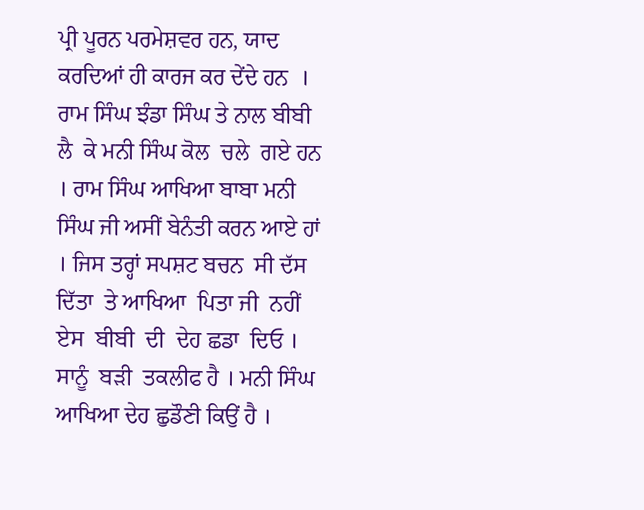ਪ੍ਰੀ ਪੂਰਨ ਪਰਮੇਸ਼ਵਰ ਹਨ, ਯਾਦ ਕਰਦਿਆਂ ਹੀ ਕਾਰਜ ਕਰ ਦੇਂਦੇ ਹਨ  ।  ਰਾਮ ਸਿੰਘ ਝੰਡਾ ਸਿੰਘ ਤੇ ਨਾਲ ਬੀਬੀ  ਲੈ  ਕੇ ਮਨੀ ਸਿੰਘ ਕੋਲ  ਚਲੇ  ਗਏ ਹਨ । ਰਾਮ ਸਿੰਘ ਆਖਿਆ ਬਾਬਾ ਮਨੀ ਸਿੰਘ ਜੀ ਅਸੀਂ ਬੇਨੰਤੀ ਕਰਨ ਆਏ ਹਾਂ । ਜਿਸ ਤਰ੍ਹਾਂ ਸਪਸ਼ਟ ਬਚਨ  ਸੀ ਦੱਸ ਦਿੱਤਾ  ਤੇ ਆਖਿਆ  ਪਿਤਾ ਜੀ  ਨਹੀਂ  ਏਸ  ਬੀਬੀ  ਦੀ  ਦੇਹ ਛਡਾ  ਦਿਓ । ਸਾਨੂੰ  ਬੜੀ  ਤਕਲੀਫ ਹੈ । ਮਨੀ ਸਿੰਘ ਆਖਿਆ ਦੇਹ ਛੁਡੌਣੀ ਕਿਉਂ ਹੈ ।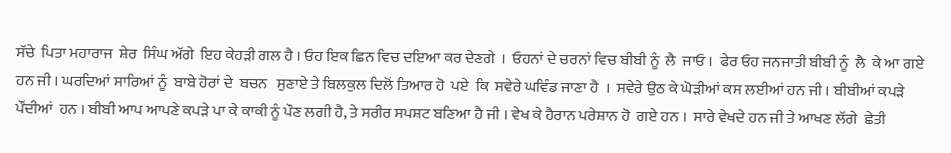ਸੱਚੇ  ਪਿਤਾ ਮਹਾਰਾਜ  ਸ਼ੇਰ  ਸਿੰਘ ਅੱਗੇ  ਇਹ ਕੇਹੜੀ ਗਲ ਹੈ । ਓਹ ਇਕ ਛਿਨ ਵਿਚ ਦਇਆ ਕਰ ਦੇਣਗੇ  ।  ਓਹਨਾਂ ਦੇ ਚਰਨਾਂ ਵਿਚ ਬੀਬੀ ਨੂੰ  ਲੈ  ਜਾਓ ।  ਫੇਰ ਓਹ ਜਨਜਾਤੀ ਬੀਬੀ ਨੂੰ  ਲੈ  ਕੇ ਆ ਗਏ ਹਨ ਜੀ । ਘਰਦਿਆਂ ਸਾਰਿਆਂ ਨੂੰ  ਬਾਬੇ ਹੋਰਾਂ ਦੇ  ਬਚਨ   ਸੁਣਾਏ ਤੇ ਬਿਲਕੁਲ ਦਿਲੋਂ ਤਿਆਰ ਹੋ  ਪਏ  ਕਿ  ਸਵੇਰੇ ਘਵਿੰਡ ਜਾਣਾ ਹੈ  ।  ਸਵੇਰੇ ਉਠ ਕੇ ਘੋੜੀਆਂ ਕਸ ਲਈਆਂ ਹਨ ਜੀ । ਬੀਬੀਆਂ ਕਪੜੇ ਪੌਂਦੀਆਂ  ਹਨ । ਬੀਬੀ ਆਪ ਆਪਣੇ ਕਪੜੇ ਪਾ ਕੇ ਕਾਕੀ ਨੂੰ ਪੌਣ ਲਗੀ ਹੈ, ਤੇ ਸਰੀਰ ਸਪਸ਼ਟ ਬਣਿਆ ਹੈ ਜੀ । ਵੇਖ ਕੇ ਹੈਰਾਨ ਪਰੇਸ਼ਾਨ ਹੋ  ਗਏ ਹਨ ।  ਸਾਰੇ ਵੇਖਦੇ ਹਨ ਜੀ ਤੇ ਆਖਣ ਲੱਗੇ  ਛੇਤੀ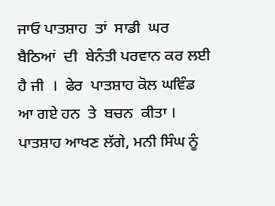ਜਾਓ ਪਾਤਸ਼ਾਹ  ਤਾਂ  ਸਾਡੀ  ਘਰ ਬੈਠਿਆਂ  ਦੀ  ਬੇਨੰਤੀ ਪਰਵਾਨ ਕਰ ਲਈ ਹੈ ਜੀ  ।  ਫੇਰ  ਪਾਤਸ਼ਾਹ ਕੋਲ ਘਵਿੰਡ ਆ ਗਏ ਹਨ  ਤੇ  ਬਚਨ  ਕੀਤਾ । ਪਾਤਸ਼ਾਹ ਆਖਣ ਲੱਗੇ, ਮਨੀ ਸਿੰਘ ਨੂੰ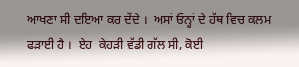ਆਖਣਾ ਸੀ ਦਇਆ ਕਰ ਦੇਂਦੇ ।  ਅਸਾਂ ਓਨ੍ਹਾਂ ਦੇ ਹੱਥ ਵਿਚ ਕਲਮ ਫੜਾਈ ਹੈ ।  ਏਹ  ਕੇਹੜੀ ਵੱਡੀ ਗੱਲ ਸੀ, ਕੋਈ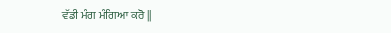ਵੱਡੀ ਮੰਗ ਮੰਗਿਆ ਕਰੋ ||